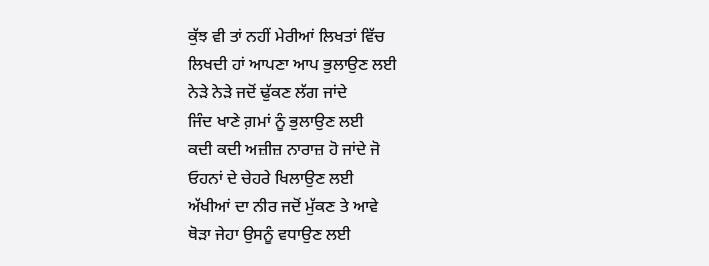ਕੁੱਝ ਵੀ ਤਾਂ ਨਹੀਂ ਮੇਰੀਆਂ ਲਿਖਤਾਂ ਵਿੱਚ
ਲਿਖਦੀ ਹਾਂ ਆਪਣਾ ਆਪ ਭੁਲਾਉਣ ਲਈ
ਨੇੜੇ ਨੇੜੇ ਜਦੋਂ ਢੁੱਕਣ ਲੱਗ ਜਾਂਦੇ
ਜਿੰਦ ਖਾਣੇ ਗ਼ਮਾਂ ਨੂੰ ਭੁਲਾਉਣ ਲਈ
ਕਦੀ ਕਦੀ ਅਜ਼ੀਜ਼ ਨਾਰਾਜ਼ ਹੋ ਜਾਂਦੇ ਜੋ
ਓਹਨਾਂ ਦੇ ਚੇਹਰੇ ਖਿਲਾਉਣ ਲਈ
ਅੱਖੀਆਂ ਦਾ ਨੀਰ ਜਦੋਂ ਮੁੱਕਣ ਤੇ ਆਵੇ
ਥੋੜਾ ਜੇਹਾ ਉਸਨੂੰ ਵਧਾਉਣ ਲਈ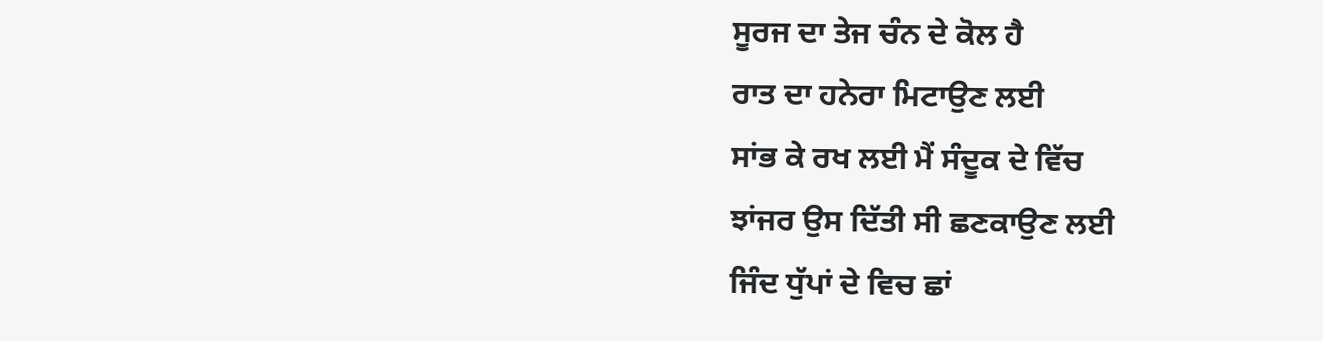ਸੂਰਜ ਦਾ ਤੇਜ ਚੰਨ ਦੇ ਕੋਲ ਹੈ
ਰਾਤ ਦਾ ਹਨੇਰਾ ਮਿਟਾਉਣ ਲਈ
ਸਾਂਭ ਕੇ ਰਖ ਲਈ ਮੈਂ ਸੰਦੂਕ ਦੇ ਵਿੱਚ
ਝਾਂਜਰ ਉਸ ਦਿੱਤੀ ਸੀ ਛਣਕਾਉਣ ਲਈ
ਜਿੰਦ ਧੁੱਪਾਂ ਦੇ ਵਿਚ ਛਾਂ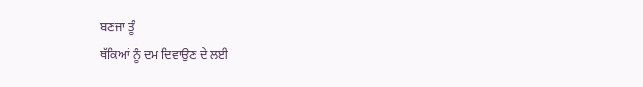ਬਣਜਾ ਤੂੰ
ਥੱਕਿਆਂ ਨੂੰ ਦਮ ਦਿਵਾਉਣ ਦੇ ਲਈ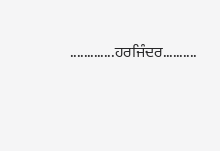.............ਹਰਜਿੰਦਰ..........